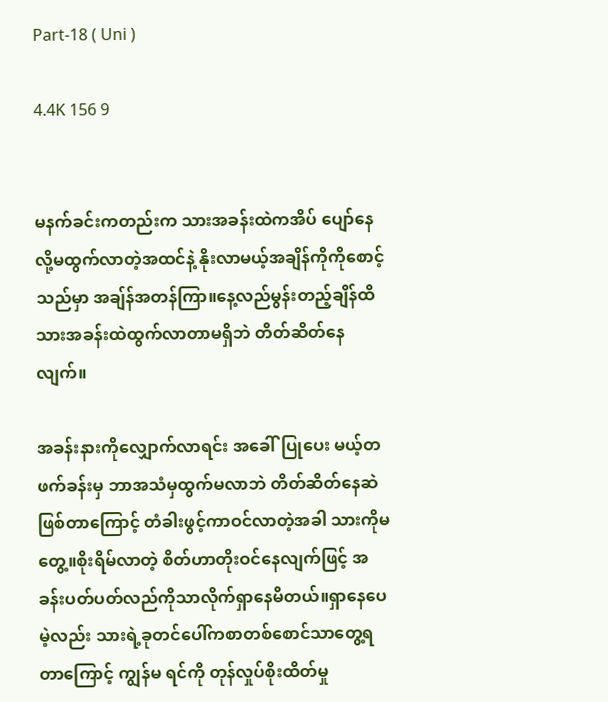Part-18 ( Uni )

4.4K 156 9


မနက်ခင်းကတည်းက သားအခန်းထဲကအိပ် ပျော်နေလို့မထွက်လာတဲ့အထင်နဲ့ နိုးလာမယ့်အချိန်ကိုကိုစောင့်သည်မှာ အချ်န်အတန်ကြာ။နေ့လည်မွန်းတည့်ချိန်ထိ သားအခန်းထဲထွက်လာတာမရှိဘဲ တိတ်ဆိတ်နေလျက်။

အခန်းနားကိုလျှောက်လာရင်း အခေါ်ပြုပေး မယ့်တဖက်ခန်းမှ ဘာအသံမှထွက်မလာဘဲ တိတ်ဆိတ်နေဆဲဖြစ်တာကြောင့် တံခါးဖွင့်ကာဝင်လာတဲ့အခါ သားကိုမတွေ့။စိုးရိမ်လာတဲ့ စိတ်ဟာတိုးဝင်နေလျက်ဖြင့် အခန်းပတ်ပတ်လည်ကိုသာလိုက်ရှာနေမိတယ်။ရှာနေပေမဲ့လည်း သားရဲ့ခုတင်ပေါ်ကစာတစ်စောင်သာတွေ့ရတာကြောင့် ကျွန်မ ရင်ကို တုန်လှုပ်စိုးထိတ်မှု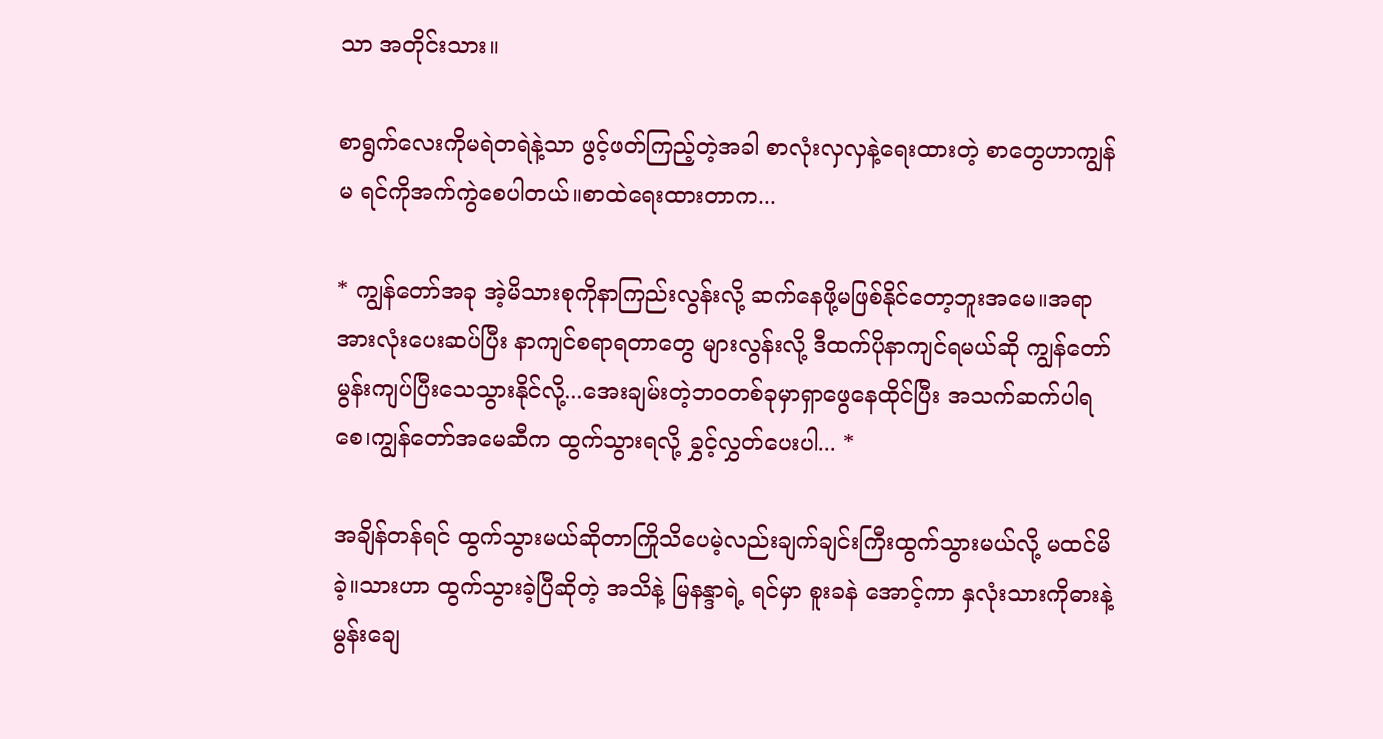သာ အတိုင်းသား။

စာရွက်လေးကိုမရဲတရဲနဲ့သာ ဖွင့်ဖတ်ကြည့်တဲ့အခါ စာလုံးလှလှနဲ့ရေးထားတဲ့ စာတွေဟာကျွန်မ ရင်ကိုအက်ကွဲစေပါတယ်။စာထဲရေးထားတာက...

* ကျွန်တော်အခု အဲ့မိသားစုကိုနာကြည်းလွန်းလို့ ဆက်နေဖို့မဖြစ်နိုင်တော့ဘူးအမေ။အရာအားလုံးပေးဆပ်ပြီး နာကျင်စရာရတာတွေ များလွန်းလို့ ဒီထက်ပိုနာကျင်ရမယ်ဆို ကျွန်တော်မွန်းကျပ်ပြီးသေသွားနိုင်လို့...အေးချမ်းတဲ့ဘဝတစ်ခုမှာရှာဖွေနေထိုင်ပြီး အသက်ဆက်ပါရစေ၊ကျွန်တော်အမေဆီက ထွက်သွားရလို့ ခွှင့်လွှတ်ပေးပါ... *

အချိန်တန်ရင် ထွက်သွားမယ်ဆိုတာကြိုသိပေမဲ့လည်းချက်ချင်းကြီးထွက်သွားမယ်လို့ မထင်မိခဲ့။သားဟာ ထွက်သွားခဲ့ပြီဆိုတဲ့ အသိနဲ့ မြနန္ဒာရဲ့ ရင်မှာ စူးခနဲ အောင့်ကာ နှလုံးသားကိုဓားနဲ့ မွန်းချေ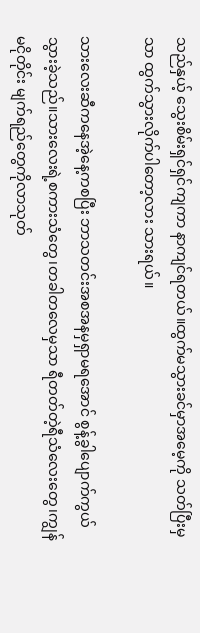သည်နှယ့် သွေးစိမ်းရှင်ရှင်ကျကာ နာကျင်ရတယ်။ထွက်မသွားခင်မှာအမေ့ကို သတ်ပြီးမှသာ ထွက်သွားလိုက်ပါတော့လား သားရယ်။

သားလေးဆီကနေအဲ့နေ့ကစပြီး ဘာသတင်းအစအနမှရှာမရအောင် စွန့်ခွါပျောက်ကွယ်သွားခဲ့သည်။သားလေးရဲ့စကားသံတွေ၊တခါတလေမှသာ ရီတတ်တဲ့ရီသံလေးတွေ၊ကျွန်မငိုတိုင်း မျက်ရည်တွေကိုလာသုတ်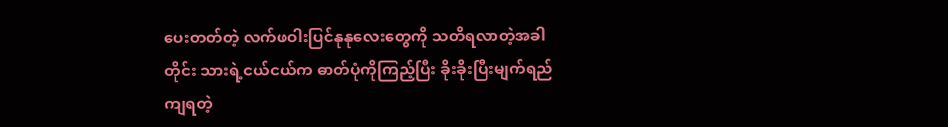ပေးတတ်တဲ့ လက်ဖဝါးပြင်နုနုလေးတွေကို သတိရလာတဲ့အခါတိုင်း သားရဲ့ငယ်ငယ်က ဓာတ်ပုံကိုကြည့်ပြီး ခိုးခိုးပြီးမျက်ရည်ကျရတဲ့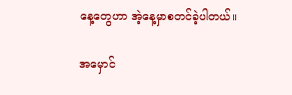နေ့တွေဟာ အဲ့နေ့မှာစတင်ခဲ့ပါတယ်။

အမှောင်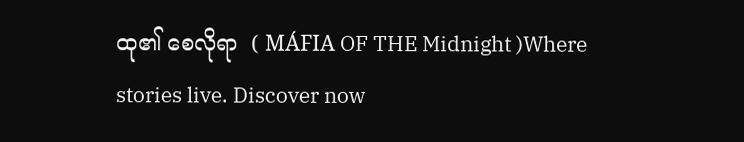ထု၏ စေလိုရာ  ( MÁFIA OF THE Midnight )Where stories live. Discover now